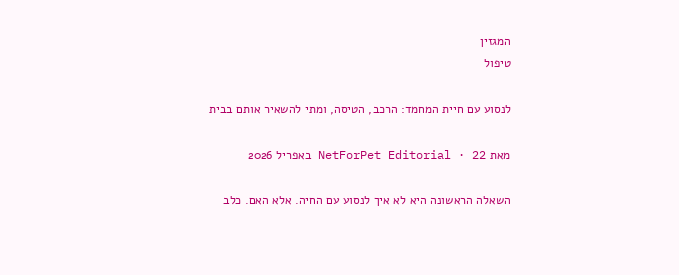המגזין
טיפול

לנסוע עם חיית המחמד: הרכב, הטיסה, ומתי להשאיר אותם בבית

מאת NetForPet Editorial · 22 באפריל 2026

השאלה הראשונה היא לא איך לנסוע עם החיה. אלא האם. כלב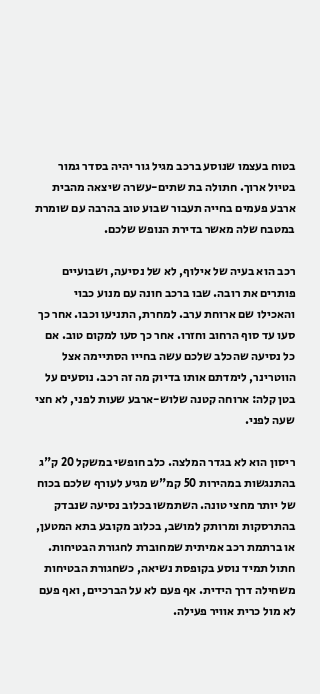בטוח בעצמו שנוסע ברכב מגיל גור יהיה בסדר גמור בטיול ארוך. חתולה בת שתים-עשרה שיצאה מהבית ארבע פעמים בחייה תעבור שבוע טוב בהרבה עם שומרת במטבח שלה מאשר בדירת הנופש שלכם.

רכב הוא בעיה של אילוף, לא של נסיעה, ושבועיים פותרים את רובה. שבו ברכב חונה עם מנוע כבוי והאכילו שם ארוחת ערב. למחרת, התניעו וכבו. אחר כך סעו עד סוף הרחוב וחזרו. אחר כך סעו למקום טוב. אם כל נסיעה שהכלב שלכם עשה בחייו הסתיימה אצל הווטרינר, לימדתם אותו בדיוק מה זה רכב. נוסעים על בטן קלה: ארוחה קטנה שלוש-ארבע שעות לפני, לא חצי שעה לפני.

ריסון הוא לא בגדר המלצה. כלב חופשי במשקל 20 ק"ג בהתנגשות במהירות 50 קמ"ש מגיע לעורף שלכם בכוח של יותר מחצי טונה. השתמשו בכלוב נסיעה שנבדק בהתרסקות ומרותק למושב, בכלוב מקובע בתא המטען, או ברתמת רכב אמיתית שמחוברת לחגורת הבטיחות. חתול תמיד נוסע בקופסת נשיאה, כשחגורת הבטיחות משחילה דרך הידית. אף פעם לא על הברכיים, ואף פעם לא מול כרית אוויר פעילה.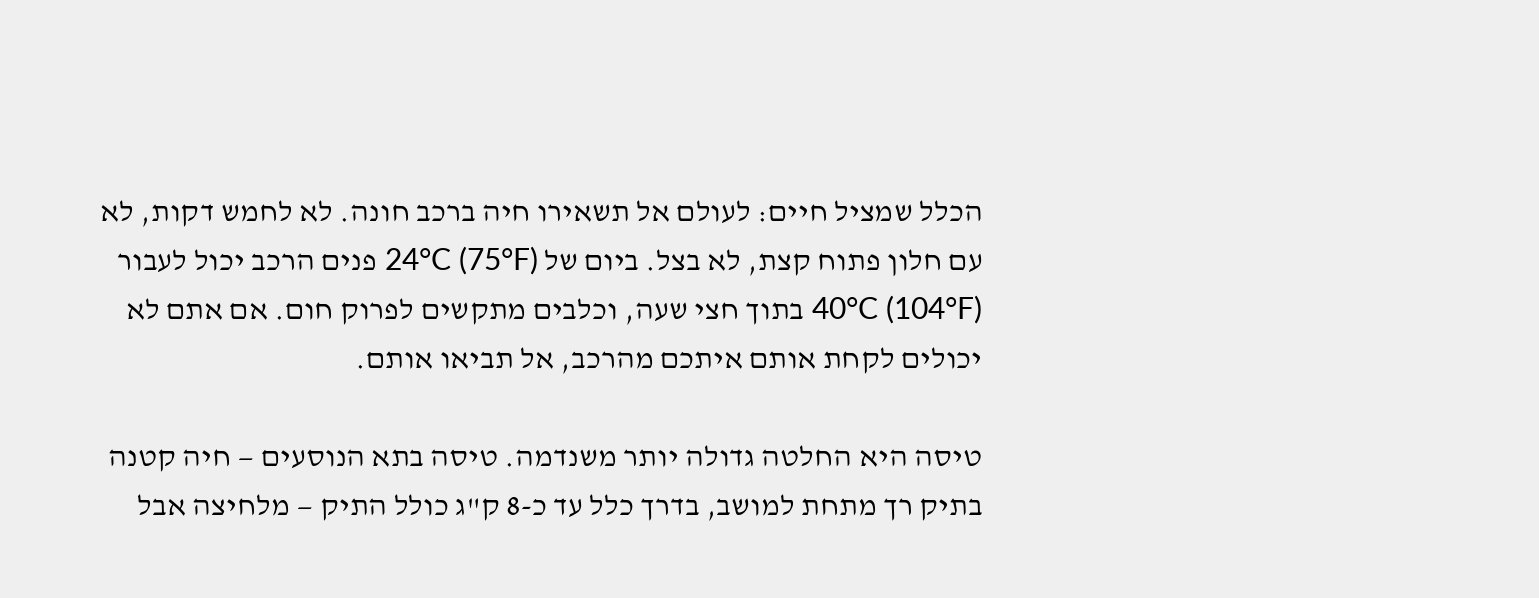הכלל שמציל חיים: לעולם אל תשאירו חיה ברכב חונה. לא לחמש דקות, לא עם חלון פתוח קצת, לא בצל. ביום של 24°C (75°F) פנים הרכב יכול לעבור 40°C (104°F) בתוך חצי שעה, וכלבים מתקשים לפרוק חום. אם אתם לא יכולים לקחת אותם איתכם מהרכב, אל תביאו אותם.

טיסה היא החלטה גדולה יותר משנדמה. טיסה בתא הנוסעים — חיה קטנה בתיק רך מתחת למושב, בדרך כלל עד כ-8 ק"ג כולל התיק — מלחיצה אבל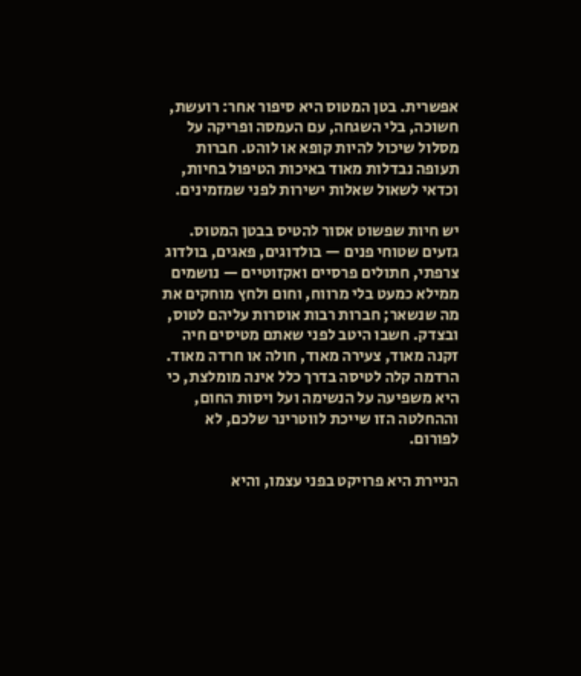אפשרית. בטן המטוס היא סיפור אחר: רועשת, חשוכה, בלי השגחה, עם העמסה ופריקה על מסלול שיכול להיות קופא או לוהט. חברות תעופה נבדלות מאוד באיכות הטיפול בחיות, וכדאי לשאול שאלות ישירות לפני שמזמינים.

יש חיות שפשוט אסור להטיס בבטן המטוס. גזעים שטוחי פנים — בולדוגים, פאגים, בולדוג צרפתי, חתולים פרסיים ואקזוטיים — נושמים ממילא כמעט בלי מרווח, וחום ולחץ מוחקים את מה שנשאר; חברות רבות אוסרות עליהם לטוס, ובצדק. חשבו היטב לפני שאתם מטיסים חיה זקנה מאוד, צעירה מאוד, חולה או חרדה מאוד. הרדמה קלה לטיסה בדרך כלל אינה מומלצת, כי היא משפיעה על הנשימה ועל ויסות החום, וההחלטה הזו שייכת לווטרינר שלכם, לא לפורום.

הניירת היא פרויקט בפני עצמו, והיא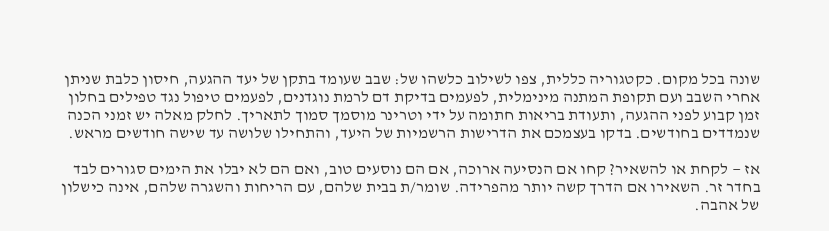שונה בכל מקום. כקטגוריה כללית, צפו לשילוב כלשהו של: שבב שעומד בתקן של יעד ההגעה, חיסון כלבת שניתן אחרי השבב ועם תקופת המתנה מינימלית, לפעמים בדיקת דם לרמת נוגדנים, לפעמים טיפול נגד טפילים בחלון זמן קבוע לפני ההגעה, ותעודת בריאות חתומה על ידי וטרינר מוסמך סמוך לתאריך. לחלק מאלה יש זמני הכנה שנמדדים בחודשים. בדקו בעצמכם את הדרישות הרשמיות של היעד, והתחילו שלושה עד שישה חודשים מראש.

אז — לקחת או להשאיר? קחו אם הנסיעה ארוכה, אם הם נוסעים טוב, ואם הם לא יבלו את הימים סגורים לבד בחדר זר. השאירו אם הדרך קשה יותר מהפרידה. שומר/ת בבית שלהם, עם הריחות והשגרה שלהם, אינה כישלון של אהבה.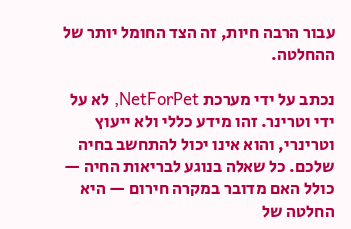עבור הרבה חיות, זה הצד החומל יותר של ההחלטה.

נכתב על ידי מערכת NetForPet, לא על ידי וטרינר. זהו מידע כללי ולא ייעוץ וטרינרי, והוא אינו יכול להתחשב בחיה שלכם. כל שאלה בנוגע לבריאות החיה — כולל האם מדובר במקרה חירום — היא החלטה של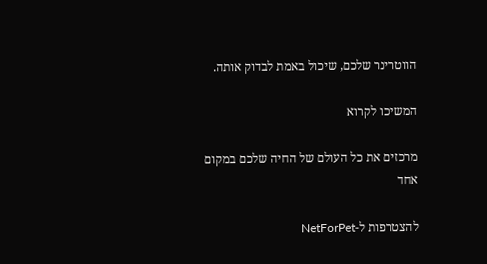הווטרינר שלכם, שיכול באמת לבדוק אותה.

המשיכו לקרוא

מרכזים את כל העולם של החיה שלכם במקום אחד

להצטרפות ל-NetForPet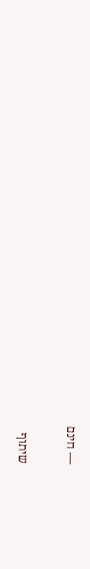— חינם

שיתוף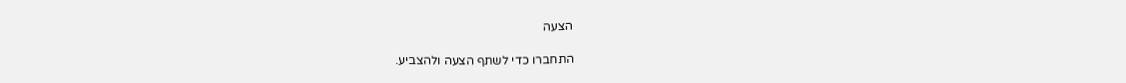הצעה

התחברו כדי לשתף הצעה ולהצביע.